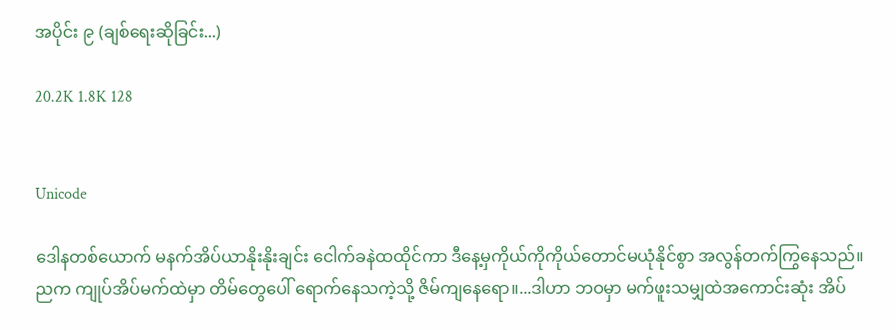အပိုင်း ၉ (ချစ်ရေးဆိုခြင်း...)

20.2K 1.8K 128


Unicode

ဒေါနတစ်ယောက် မနက်အိပ်ယာနိုးနိုးချင်း ငေါက်ခနဲထထိုင်ကာ ဒီနေ့မှကိုယ်ကိုကိုယ်တောင်မယုံနိုင်စွာ အလွန်တက်ကြွနေသည်။
ညက ကျုပ်အိပ်မက်ထဲမှာ တိမ်တွေပေါ် ရောက်နေသကဲ့သို့ ဇိမ်ကျနေရော။...ဒါဟာ ဘဝမှာ မက်ဖူးသမျှထဲအကောင်းဆုံး အိပ်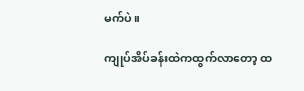မက်ပဲ။

ကျုပ်အိပ်ခန်းထဲကထွက်လာတော့ ထ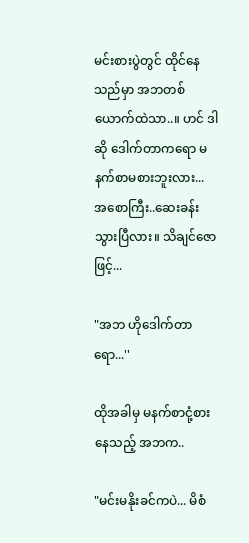မင်းစားပွဲတွင် ထိုင်နေသည်မှာ အဘတစ်ယောက်ထဲသာ..။ ဟင် ဒါဆို ဒေါက်တာကရော မနက်စာမစားဘူးလား... အစောကြီး..ဆေးခန်းသွားပြီလား။ သိချင်ဇောဖြင့်...

"အဘ ဟိုဒေါက်တာရော...''

ထိုအခါမှ မနက်စာငုံ့စားနေသည့် အဘက..

"မင်းမနိုးခင်ကပဲ... မိစံ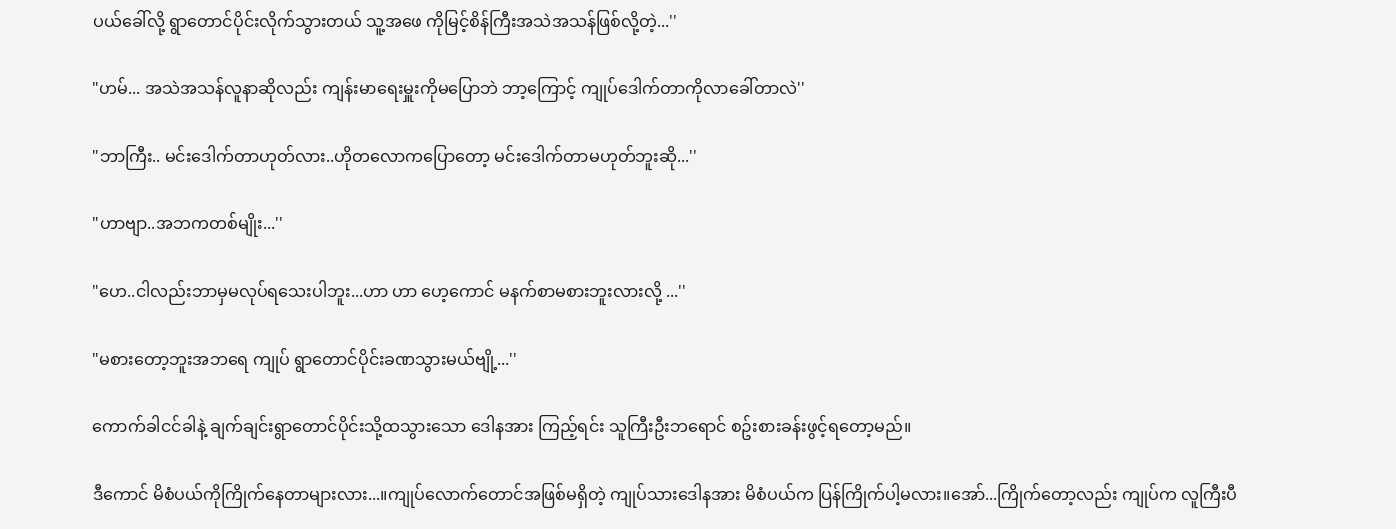ပယ်ခေါ်လို့ ရွာတောင်ပိုင်းလိုက်သွားတယ် သူ့အဖေ ကိုမြင့်စိန်ကြီးအသဲအသန်ဖြစ်လို့တဲ့...''

"ဟမ်... အသဲအသန်လူနာဆိုလည်း ကျန်းမာရေးမှူးကိုမပြောဘဲ ဘာ့ကြောင့် ကျုပ်ဒေါက်တာကိုလာခေါ်တာလဲ''

"ဘာကြီး.. မင်းဒေါက်တာဟုတ်လား..ဟိုတလောကပြောတော့ မင်းဒေါက်တာမဟုတ်ဘူးဆို...''

"ဟာဗျာ..အဘကတစ်မျိုး...''

"ဟေ..ငါလည်းဘာမှမလုပ်ရသေးပါဘူး...ဟာ ဟာ ဟေ့ကောင် မနက်စာမစားဘူးလားလို့ ...''

"မစားတော့ဘူးအဘရေ ကျုပ် ရွာတောင်ပိုင်းခဏသွားမယ်ဗျို့...''

ကောက်ခါငင်ခါနဲ့ ချက်ချင်းရွာတောင်ပိုင်းသို့ထသွားသော ဒေါနအား ကြည့်ရင်း သူကြီးဦးဘရောင် စဥ်းစားခန်းဖွင့်ရတော့မည်။

ဒီကောင် မိစံပယ်ကိုကြိုက်နေတာများလား...။ကျုပ်လောက်တောင်အဖြစ်မရှိတဲ့ ကျုပ်သားဒေါနအား မိစံပယ်က ပြန်ကြိုက်ပါ့မလား။အော်...ကြိုက်တော့လည်း ကျုပ်က လူကြီးပီ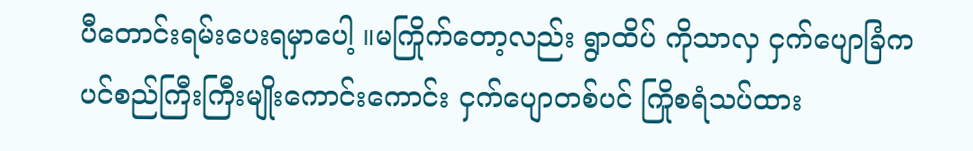ပီတောင်းရမ်းပေးရမှာပေါ့ ။မကြိုက်တော့လည်း ရွာထိပ် ကိုသာလှ ငှက်ပျောခြံက ပင်စည်ကြီးကြီးမျိုးကောင်းကောင်း ငှက်ပျောတစ်ပင် ကြိုစရံသပ်ထား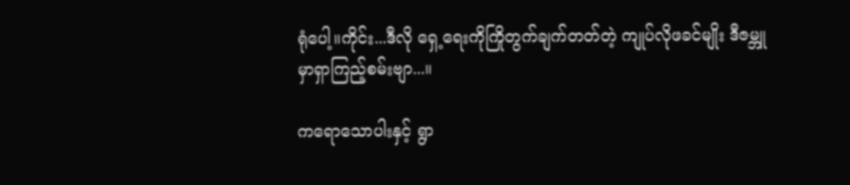ရုံပေါ့။ကိုင်း...ဒီလို ရှေ့ရေးကိုကြိုတွက်ချက်တတ်တဲ့ ကျုပ်လိုဖခင်မျိုး ဒီဇမ္ဘူမှာရှာကြည့်စမ်းဗျာ...။

ကရောသောပါးနှင့် ရွာ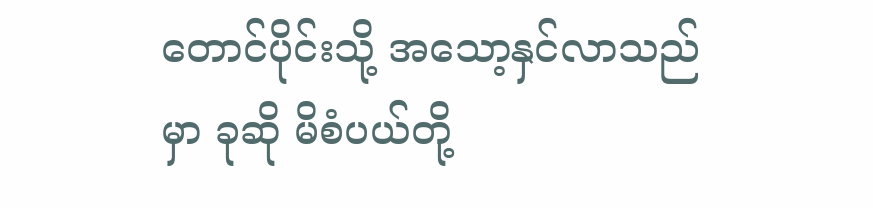တောင်ပိုင်းသို့ အသော့နှင်လာသည်မှာ ခုဆို မိစံပယ်တို့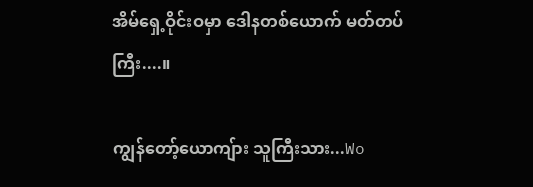အိမ်ရှေ့ဝိုင်းဝမှာ ဒေါနတစ်ယောက် မတ်တပ်ကြီး....။

ကျွန်တော့်ယောကျ်ား သူကြီးသား...Wo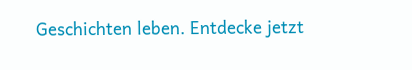Geschichten leben. Entdecke jetzt